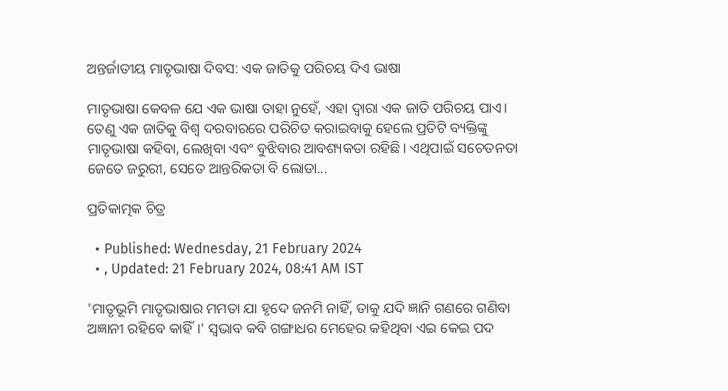ଅନ୍ତର୍ଜାତୀୟ ମାତୃଭାଷା ଦିବସ: ଏକ ଜାତିକୁ ପରିଚୟ ଦିଏ ଭାଷା

ମାତୃଭାଷା କେବଳ ଯେ ଏକ ଭାଷା ତାହା ନୁହେଁ, ଏହା ଦ୍ୱାରା ଏକ ଜାତି ପରିଚୟ ପାଏ। ତେଣୁ ଏକ ଜାତିକୁ ବିଶ୍ୱ ଦରବାରରେ ପରିଚିତ କରାଇବାକୁ ହେଲେ ପ୍ରତିଟି ବ୍ୟକ୍ତିଙ୍କୁ ମାତୃଭାଷା କହିବା, ଲେଖିବା ଏବଂ ବୁଝିବାର ଆବଶ୍ୟକତା ରହିଛି। ଏଥିପାଇଁ ସଚେତନତା ଜେତେ ଜରୁରୀ, ସେତେ ଆନ୍ତରିକତା ବି ଲୋଡା...

ପ୍ରତିକାତ୍ମକ ଚିତ୍ର

  • Published: Wednesday, 21 February 2024
  • , Updated: 21 February 2024, 08:41 AM IST

'ମାତୃଭୂମି ମାତୃଭାଷାର ମମତା ଯା ହୃଦେ ଜନମି ନାହିଁ, ତାକୁ ଯଦି ଜ୍ଞାନି ଗଣରେ ଗଣିବା ଅଜ୍ଞାନୀ ରହିବେ କାହିଁ।' ସ୍ୱଭାବ କବି ଗଙ୍ଗାଧର ମେହେର କହିଥିବା ଏଇ କେଇ ପଦ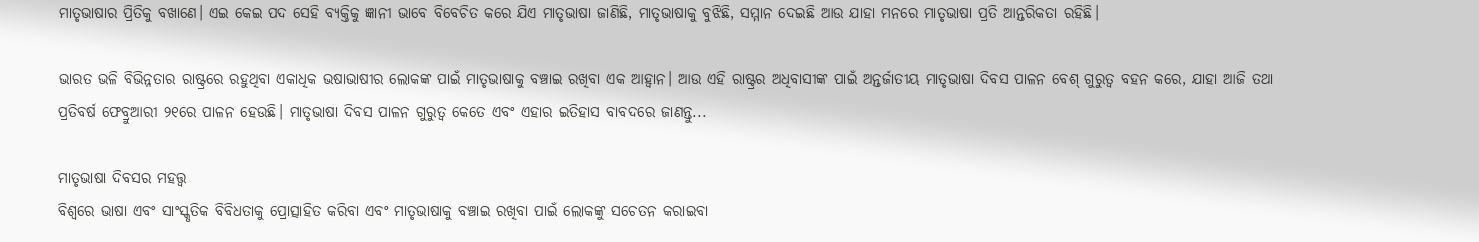ମାତୃଭାଷାର ପ୍ରିତିକୁ ବଖାଣେ। ଏଇ କେଇ ପଦ ସେହି ବ୍ୟକ୍ତିକୁ ଜ୍ଞାନୀ ଭାବେ ବିବେଚିତ କରେ ଯିଏ ମାତୃଭାଷା ଜାଣିଛି, ମାତୃଭାଷାକୁ ବୁଝିଛି, ସମ୍ମାନ ଦେଇଛି ଆଉ ଯାହା ମନରେ ମାତୃଭାଷା ପ୍ରତି ଆନ୍ତରିକତା ରହିଛି।

ଭାରତ ଭଳି ବିଭିନ୍ନତାର ରାଷ୍ଟ୍ରରେ ରହୁଥିବା ଏକାଧିକ ଭଷାଭାଷୀର ଲୋକଙ୍କ ପାଇଁ ମାତୃଭାଷାକୁ ବଞ୍ଚାଇ ରଖିବା ଏକ ଆହ୍ୱାନ। ଆଉ ଏହି ରାଷ୍ଟ୍ରର ଅଧିବାସୀଙ୍କ ପାଇଁ ଅନ୍ତର୍ଜାତୀୟ ମାତୃଭାଷା ଦିବସ ପାଳନ ବେଶ୍ ଗୁରୁତ୍ୱ ବହନ କରେ, ଯାହା ଆଜି ତଥା ପ୍ରତିବର୍ଷ ଫେବ୍ରୁଆରୀ ୨୧ରେ ପାଳନ ହେଉଛି। ମାତୃଭାଷା ଦିବସ ପାଳନ ଗୁରୁତ୍ୱ କେତେ ଏବଂ ଏହାର ଇତିହାସ ବାବଦରେ ଜାଣନ୍ତୁ...

ମାତୃଭାଷା ଦିବସର ମହତ୍ତ୍ୱ
ବିଶ୍ୱରେ ଭାଷା ଏବଂ ସାଂସ୍କୃତିକ ବିବିଧତାକୁ ପ୍ରୋତ୍ସାହିତ କରିବା ଏବଂ ମାତୃଭାଷାକୁ ବଞ୍ଚାଇ ରଖିବା ପାଇଁ ଲୋକଙ୍କୁ ସଚେତନ କରାଇବା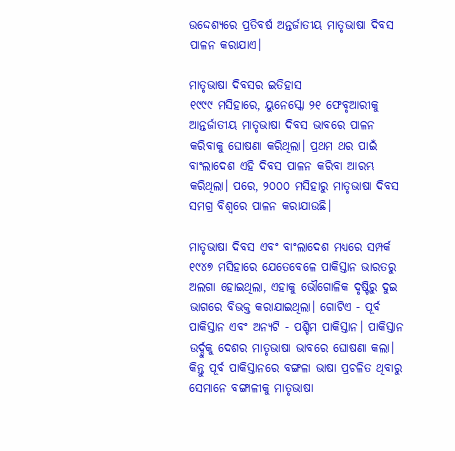ଉଦ୍ଦେଶ୍ୟରେ ପ୍ରତିବର୍ଷ ଅନ୍ତର୍ଜାତୀୟ ମାତୃଭାଷା ଦିବସ ପାଳନ କରାଯାଏ।

ମାତୃଭାଷା ଦିବସର ଇତିହାସ
୧୯୯୯ ମସିହାରେ, ୟୁନେସ୍କୋ ୨୧ ଫେବୃଆରୀକୁ ଆନ୍ତର୍ଜାତୀୟ ମାତୃଭାଷା ଦିବସ ଭାବରେ ପାଳନ କରିବାକୁ ଘୋଷଣା କରିଥିଲା। ପ୍ରଥମ ଥର ପାଇଁ ବାଂଲାଦେଶ ଏହି ଦିବସ ପାଳନ କରିବା ଆରମ୍ଭ କରିଥିଲା। ପରେ, ୨୦୦୦ ମସିହାରୁ ମାତୃଭାଷା ଦିବସ ସମଗ୍ର ବିଶ୍ୱରେ ପାଳନ କରାଯାଉଛି।

ମାତୃଭାଷା ଦିବସ ଏବଂ ବାଂଲାଦେଶ ମଧ୍ୟରେ ସମ୍ପର୍କ
୧୯୪୭ ମସିହାରେ ଯେତେବେଳେ ପାକିସ୍ତାନ ଭାରତରୁ ଅଲଗା ହୋଇଥିଲା, ଏହାକୁ ଭୌଗୋଳିକ ଦୃଷ୍ଟିରୁ ଦୁଇ ଭାଗରେ ବିଭକ୍ତ କରାଯାଇଥିଲା। ଗୋଟିଏ - ପୂର୍ବ ପାକିସ୍ତାନ ଏବଂ ଅନ୍ୟଟି - ପଶ୍ଚିମ ପାକିସ୍ତାନ। ପାକିସ୍ତାନ ଉର୍ଦ୍ଦୁକୁ ଦେଶର ମାତୃଭାଷା ଭାବରେ ଘୋଷଣା କଲା। କିନ୍ତୁ ପୂର୍ବ ପାକିସ୍ତାନରେ ବଙ୍ଗଳା ଭାଷା ପ୍ରଚଳିତ ଥିବାରୁ ସେମାନେ ବଙ୍ଗାଳୀକୁ ମାତୃଭାଷା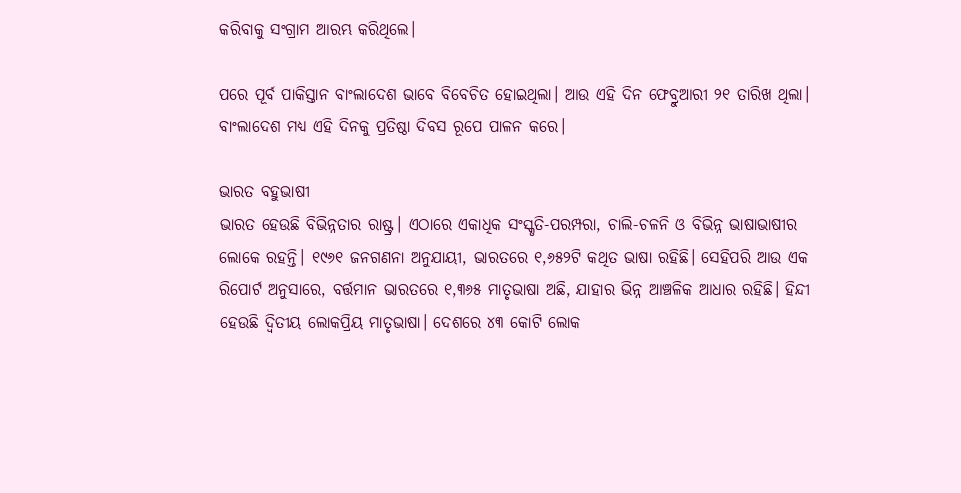କରିବାକୁ ସଂଗ୍ରାମ ଆରମ୍ଭ କରିଥିଲେ।

ପରେ ପୂର୍ବ ପାକିସ୍ତାନ ବାଂଲାଦେଶ ଭାବେ ବିବେଚିତ ହୋଇଥିଲା। ଆଉ ଏହି ଦିନ ଫେବ୍ରୁଆରୀ ୨୧ ତାରିଖ ଥିଲା। ବାଂଲାଦେଶ ମଧ୍ୟ ଏହି ଦିନକୁ ପ୍ରତିଷ୍ଠା ଦିବସ ରୂପେ ପାଳନ କରେ।

ଭାରତ ବହୁଭାଷୀ
ଭାରତ ହେଉଛି ବିଭିନ୍ନତାର ରାଷ୍ଟ୍ର। ଏଠାରେ ଏକାଧିକ ସଂସ୍କୃତି-ପରମ୍ପରା, ଚାଲି-ଚଳନି ଓ ବିଭିନ୍ନ ଭାଷାଭାଷୀର ଲୋକେ ରହନ୍ତି। ୧୯୬୧ ଜନଗଣନା ଅନୁଯାୟୀ, ଭାରତରେ ୧,୬୫୨ଟି କଥିତ ଭାଷା ରହିଛି। ସେହିପରି ଆଉ ଏକ ରିପୋର୍ଟ ଅନୁସାରେ, ବର୍ତ୍ତମାନ ଭାରତରେ ୧,୩୬୫ ମାତୃଭାଷା ଅଛି, ଯାହାର ଭିନ୍ନ ଆଞ୍ଚଳିକ ଆଧାର ରହିଛି। ହିନ୍ଦୀ ହେଉଛି ଦ୍ୱିତୀୟ ଲୋକପ୍ରିୟ ମାତୃଭାଷା। ଦେଶରେ ୪୩ କୋଟି ଲୋକ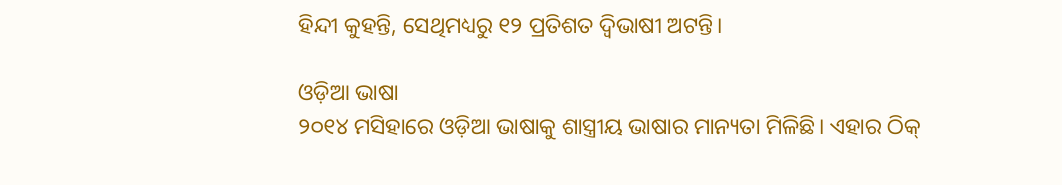ହିନ୍ଦୀ କୁହନ୍ତି, ସେଥିମଧ୍ୟରୁ ୧୨ ପ୍ରତିଶତ ଦ୍ୱିଭାଷୀ ଅଟନ୍ତି।

ଓଡ଼ିଆ ଭାଷା
୨୦୧୪ ମସିହାରେ ଓଡ଼ିଆ ଭାଷାକୁ ଶାସ୍ତ୍ରୀୟ ଭାଷାର ମାନ୍ୟତା ମିଳିଛି। ଏହାର ଠିକ୍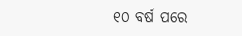୧୦ ବର୍ଷ ପରେ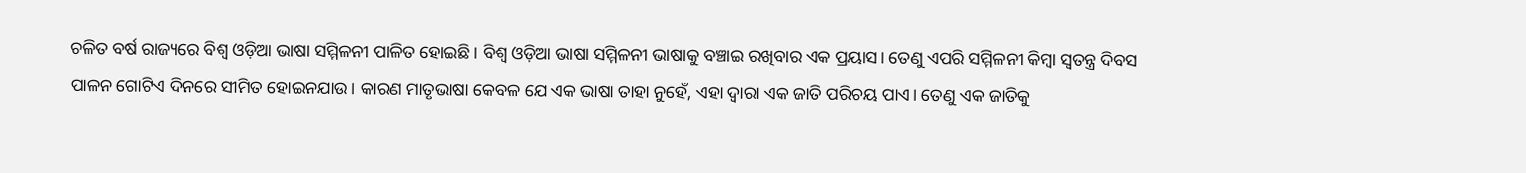ଚଳିତ ବର୍ଷ ରାଜ୍ୟରେ ବିଶ୍ୱ ଓଡ଼ିଆ ଭାଷା ସମ୍ମିଳନୀ ପାଳିତ ହୋଇଛି। ବିଶ୍ୱ ଓଡ଼ିଆ ଭାଷା ସମ୍ମିଳନୀ ଭାଷାକୁ ବଞ୍ଚାଇ ରଖିବାର ଏକ ପ୍ରୟାସ। ତେଣୁ ଏପରି ସମ୍ମିଳନୀ କିମ୍ବା ସ୍ୱତନ୍ତ୍ର ଦିବସ ପାଳନ ଗୋଟିଏ ଦିନରେ ସୀମିତ ହୋଇନଯାଉ। କାରଣ ମାତୃଭାଷା କେବଳ ଯେ ଏକ ଭାଷା ତାହା ନୁହେଁ, ଏହା ଦ୍ୱାରା ଏକ ଜାତି ପରିଚୟ ପାଏ। ତେଣୁ ଏକ ଜାତିକୁ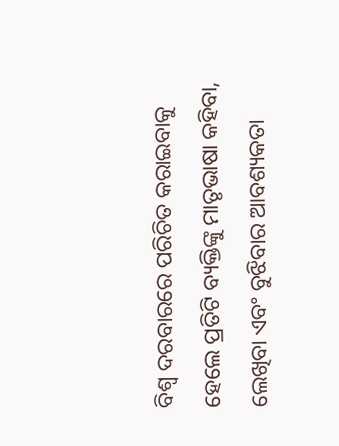ବିଶ୍ୱ ଦରବାରରେ ପରିଚିତ କରାଇବାକୁ ହେଲେ ପ୍ରତିଟି ବ୍ୟକ୍ତିଙ୍କୁ ମାତୃଭାଷା କହିବା, ଲେଖିବା ଏବଂ ବୁଝିବାର ଆବଶ୍ୟକତା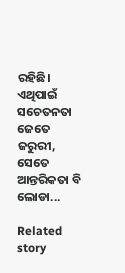ରହିଛି। ଏଥିପାଇଁ ସଚେତନତା ଜେତେ ଜରୁରୀ, ସେତେ ଆନ୍ତରିକତା ବି ଲୋଡା...

Related story